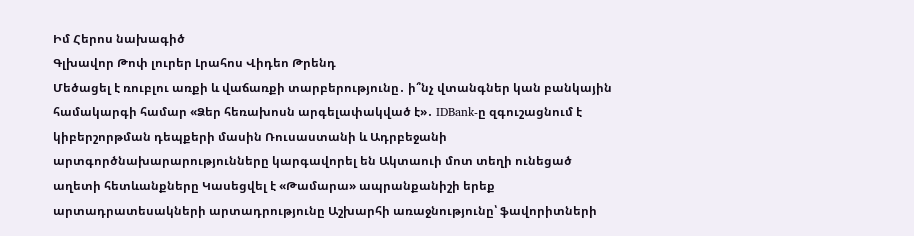Իմ Հերոս նախագիծ
Գլխավոր Թոփ լուրեր Լրահոս Վիդեո Թրենդ
Մեծացել է ռուբլու առքի և վաճառքի տարբերությունը․ ի՞նչ վտանգներ կան բանկային համակարգի համար «Ձեր հեռախոսն արգելափակված է»․ IDBank-ը զգուշացնում է կիբերշորթման դեպքերի մասին Ռուսաստանի և Ադրբեջանի արտգործնախարարությունները կարգավորել են Ակտաուի մոտ տեղի ունեցած աղետի հետևանքները Կասեցվել է «Թամարա» ապրանքանիշի երեք արտադրատեսակների արտադրությունը Աշխարհի առաջնությունը՝ ֆավորիտների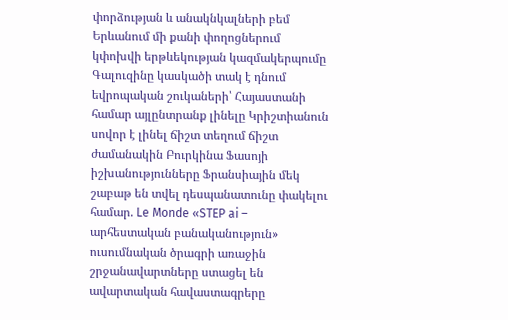փորձության և անակնկալների բեմ Երևանում մի քանի փողոցներում կփոխվի երթևեկության կազմակերպումը Գալուզինը կասկածի տակ է դնում եվրոպական շուկաների՝ Հայաստանի համար այլընտրանք լինելը Կրիշտիանուն սովոր է լինել ճիշտ տեղում ճիշտ ժամանակին Բուրկինա Ֆասոյի իշխանությունները Ֆրանսիային մեկ շաբաթ են տվել դեսպանատունը փակելու համար. Le Monde «STEP ai – արհեստական բանականություն» ուսումնական ծրագրի առաջին շրջանավարտները ստացել են ավարտական հավաստագրերը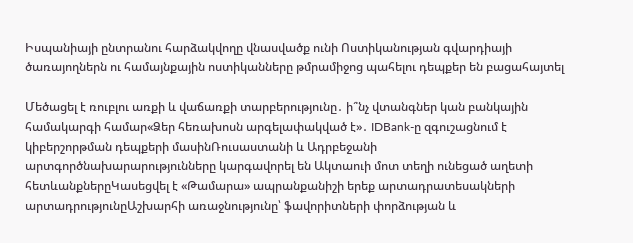Իսպանիայի ընտրանու հարձակվողը վնասվածք ունի Ոստիկանության գվարդիայի ծառայողներն ու համայնքային ոստիկանները թմրամիջոց պահելու դեպքեր են բացահայտել

Մեծացել է ռուբլու առքի և վաճառքի տարբերությունը․ ի՞նչ վտանգներ կան բանկային համակարգի համար«Ձեր հեռախոսն արգելափակված է»․ IDBank-ը զգուշացնում է կիբերշորթման դեպքերի մասինՌուսաստանի և Ադրբեջանի արտգործնախարարությունները կարգավորել են Ակտաուի մոտ տեղի ունեցած աղետի հետևանքներըԿասեցվել է «Թամարա» ապրանքանիշի երեք արտադրատեսակների արտադրությունըԱշխարհի առաջնությունը՝ ֆավորիտների փորձության և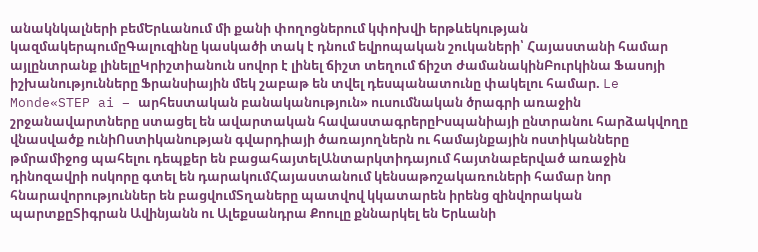անակնկալների բեմԵրևանում մի քանի փողոցներում կփոխվի երթևեկության կազմակերպումըԳալուզինը կասկածի տակ է դնում եվրոպական շուկաների՝ Հայաստանի համար այլընտրանք լինելըԿրիշտիանուն սովոր է լինել ճիշտ տեղում ճիշտ ժամանակինԲուրկինա Ֆասոյի իշխանությունները Ֆրանսիային մեկ շաբաթ են տվել դեսպանատունը փակելու համար. Le Monde«STEP ai – արհեստական բանականություն» ուսումնական ծրագրի առաջին շրջանավարտները ստացել են ավարտական հավաստագրերըԻսպանիայի ընտրանու հարձակվողը վնասվածք ունիՈստիկանության գվարդիայի ծառայողներն ու համայնքային ոստիկանները թմրամիջոց պահելու դեպքեր են բացահայտելԱնտարկտիդայում հայտնաբերված առաջին դինոզավրի ոսկորը գտել են դարակումՀայաստանում կենսաթոշակառուների համար նոր հնարավորություններ են բացվումՏղաները պատվով կկատարեն իրենց զինվորական պարտքըՏիգրան Ավինյանն ու Ալեքսանդրա Քոուլը քննարկել են Երևանի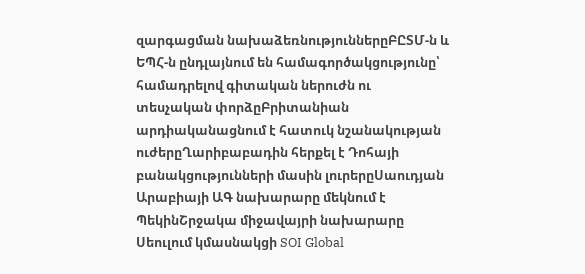զարգացման նախաձեռնություններըԲԸՏՄ-ն և ԵՊՀ-ն ընդլայնում են համագործակցությունը՝ համադրելով գիտական ներուժն ու տեսչական փորձըԲրիտանիան արդիականացնում է հատուկ նշանակության ուժերըՂարիբաբադին հերքել է Դոհայի բանակցությունների մասին լուրերըՍաուդյան Արաբիայի ԱԳ նախարարը մեկնում է ՊեկինՇրջակա միջավայրի նախարարը Սեուլում կմասնակցի SOI Global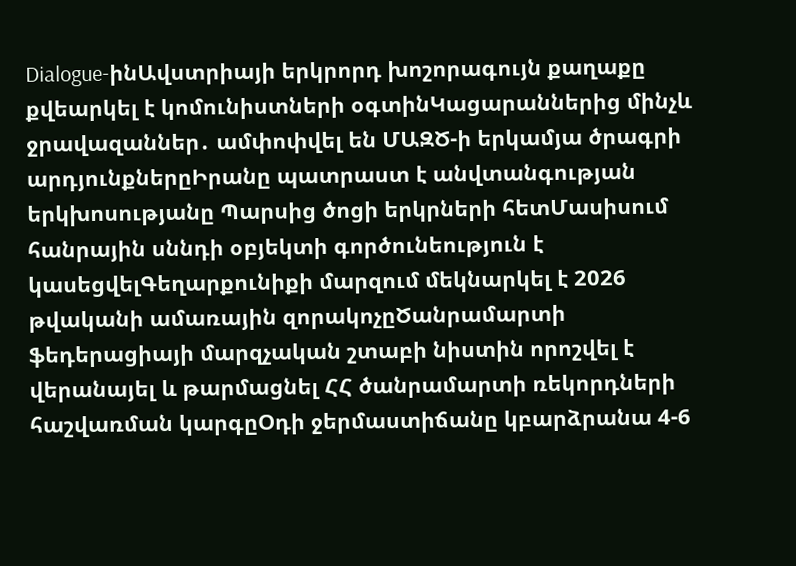Dialogue-ինԱվստրիայի երկրորդ խոշորագույն քաղաքը քվեարկել է կոմունիստների օգտինԿացարաններից մինչև ջրավազաններ․ ամփոփվել են ՄԱԶԾ-ի երկամյա ծրագրի արդյունքներըԻրանը պատրաստ է անվտանգության երկխոսությանը Պարսից ծոցի երկրների հետՄասիսում հանրային սննդի օբյեկտի գործունեություն է կասեցվելԳեղարքունիքի մարզում մեկնարկել է 2026 թվականի ամառային զորակոչըԾանրամարտի ֆեդերացիայի մարզչական շտաբի նիստին որոշվել է վերանայել և թարմացնել ՀՀ ծանրամարտի ռեկորդների հաշվառման կարգըՕդի ջերմաստիճանը կբարձրանա 4-6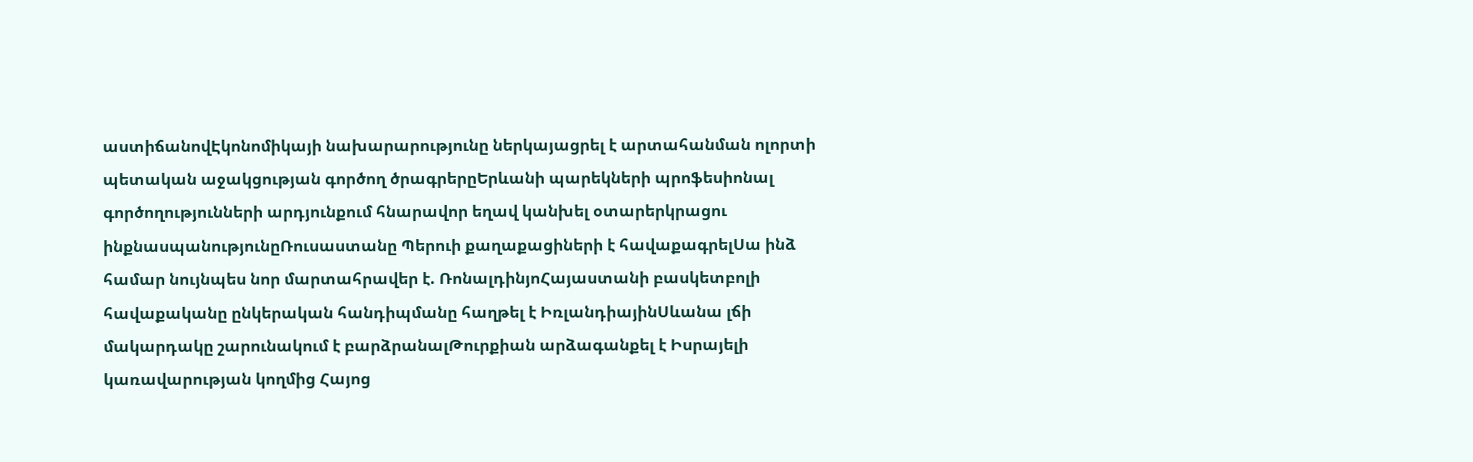աստիճանովԷկոնոմիկայի նախարարությունը ներկայացրել է արտահանման ոլորտի պետական աջակցության գործող ծրագրերըԵրևանի պարեկների պրոֆեսիոնալ գործողությունների արդյունքում հնարավոր եղավ կանխել օտարերկրացու ինքնասպանությունըՌուսաստանը Պերուի քաղաքացիների է հավաքագրելՍա ինձ համար նույնպես նոր մարտահրավեր է. ՌոնալդինյոՀայաստանի բասկետբոլի հավաքականը ընկերական հանդիպմանը հաղթել է ԻռլանդիայինՍևանա լճի մակարդակը շարունակում է բարձրանալԹուրքիան արձագանքել է Իսրայելի կառավարության կողմից Հայոց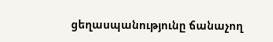ցեղասպանությունը ճանաչող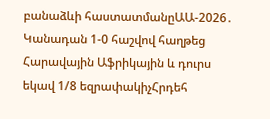բանաձևի հաստատմանըԱԱ-2026․ Կանադան 1-0 հաշվով հաղթեց Հարավային Աֆրիկային և դուրս եկավ 1/8 եզրափակիչՀրդեհ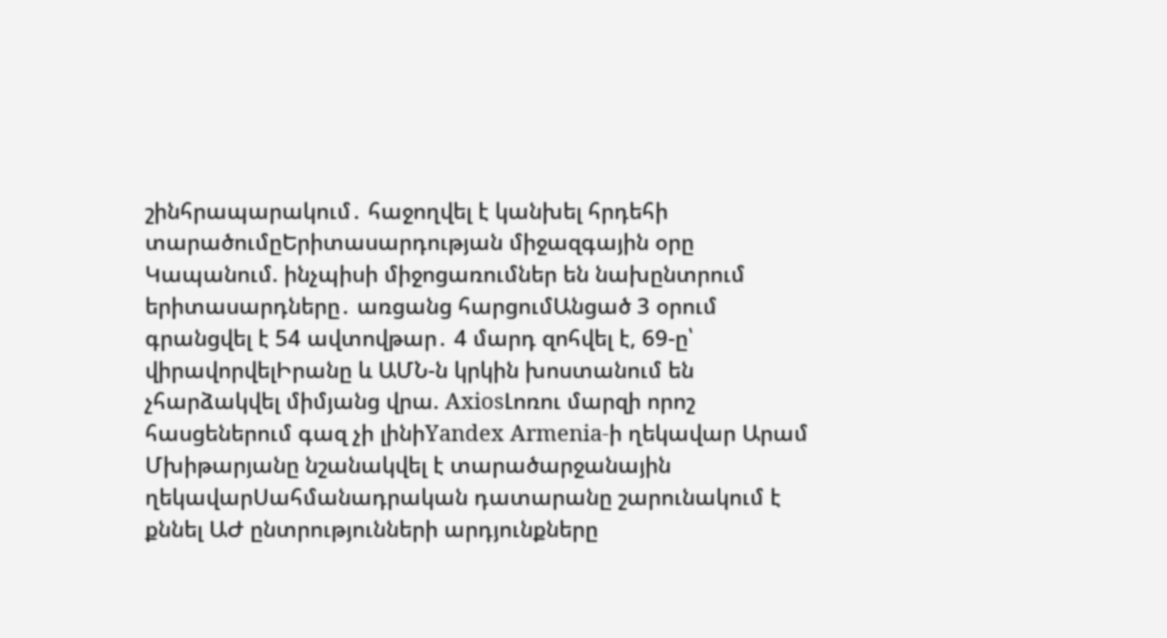շինհրապարակում․ հաջողվել է կանխել հրդեհի տարածումըԵրիտասարդության միջազգային օրը Կապանում. ինչպիսի միջոցառումներ են նախընտրում երիտասարդները․ առցանց հարցումԱնցած 3 օրում գրանցվել է 54 ավտովթար․ 4 մարդ զոհվել է, 69-ը՝ վիրավորվելԻրանը և ԱՄՆ-ն կրկին խոստանում են չհարձակվել միմյանց վրա. AxiosԼոռու մարզի որոշ հասցեներում գազ չի լինիYandex Armenia-ի ղեկավար Արամ Մխիթարյանը նշանակվել է տարածարջանային ղեկավարՍահմանադրական դատարանը շարունակում է քննել ԱԺ ընտրությունների արդյունքները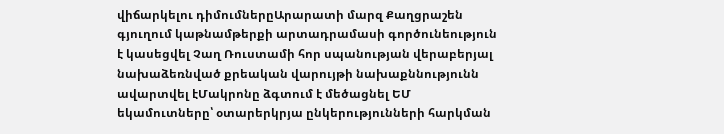վիճարկելու դիմումներըԱրարատի մարզ Քաղցրաշեն գյուղում կաթնամթերքի արտադրամասի գործունեություն է կասեցվել Չաղ Ռուստամի հոր սպանության վերաբերյալ նախաձեռնված քրեական վարույթի նախաքննությունն ավարտվել էՄակրոնը ձգտում է մեծացնել ԵՄ եկամուտները՝ օտարերկրյա ընկերությունների հարկման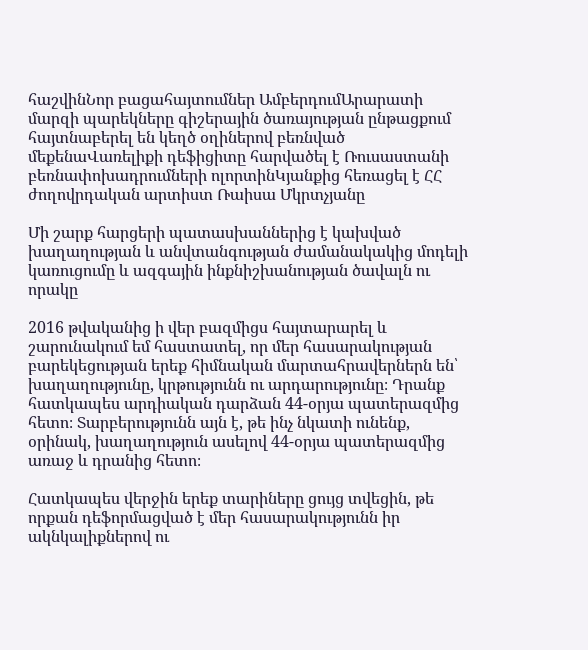հաշվինՆոր բացահայտումներ ԱմբերդումԱրարատի մարզի պարեկները գիշերային ծառայության ընթացքում հայտնաբերել են կեղծ օղիներով բեռնված մեքենաՎառելիքի դեֆիցիտը հարվածել է Ռուսաստանի բեռնափոխադրումների ոլորտինԿյանքից հեռացել է ՀՀ ժողովրդական արտիստ Ռաիսա Մկրտչյանը

Մի շարք հարցերի պատասխաններից է կախված խաղաղության և անվտանգության ժամանակակից մոդելի կառուցումը և ազգային ինքնիշխանության ծավալն ու որակը

2016 թվականից ի վեր բազմիցս հայտարարել և շարունակում եմ հաստատել, որ մեր հասարակության բարեկեցության երեք հիմնական մարտահրավերներն են՝ խաղաղությունը, կրթությունն ու արդարությունը։ Դրանք հատկապես արդիական դարձան 44-օրյա պատերազմից հետո։ Տարբերությունն այն է, թե ինչ նկատի ունենք, օրինակ, խաղաղություն ասելով 44-օրյա պատերազմից առաջ և դրանից հետո։

Հատկապես վերջին երեք տարիները ցույց տվեցին, թե որքան դեֆորմացված է մեր հասարակությունն իր ակնկալիքներով ու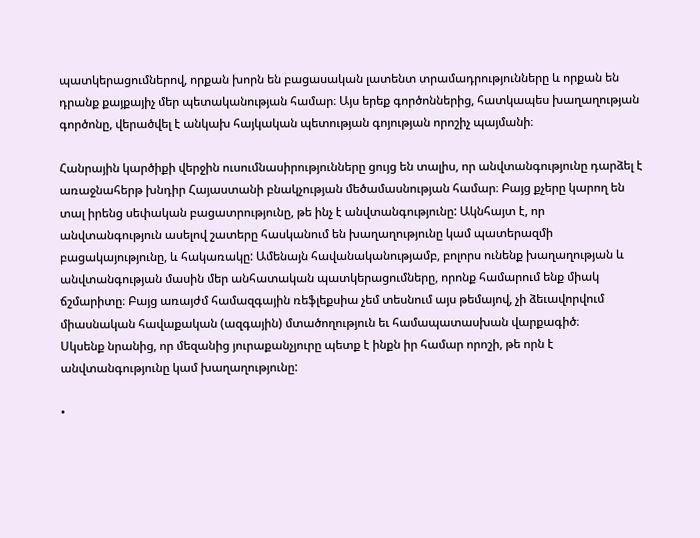պատկերացումներով, որքան խորն են բացասական լատենտ տրամադրությունները և որքան են դրանք քայքայիչ մեր պետականության համար։ Այս երեք գործոններից, հատկապես խաղաղության գործոնը, վերածվել է անկախ հայկական պետության գոյության որոշիչ պայմանի։

Հանրային կարծիքի վերջին ուսումնասիրությունները ցույց են տալիս, որ անվտանգությունը դարձել է առաջնահերթ խնդիր Հայաստանի բնակչության մեծամասնության համար։ Բայց քչերը կարող են տալ իրենց սեփական բացատրությունը, թե ինչ է անվտանգությունը: Ակնհայտ է, որ անվտանգություն ասելով շատերը հասկանում են խաղաղությունը կամ պատերազմի բացակայությունը, և հակառակը: Ամենայն հավանականությամբ, բոլորս ունենք խաղաղության և անվտանգության մասին մեր անհատական պատկերացումները, որոնք համարում ենք միակ ճշմարիտը։ Բայց առայժմ համազգային ռեֆլեքսիա չեմ տեսնում այս թեմայով, չի ձեւավորվում միասնական հավաքական (ազգային) մտածողություն եւ համապատասխան վարքագիծ։
Սկսենք նրանից, որ մեզանից յուրաքանչյուրը պետք է ինքն իր համար որոշի, թե որն է անվտանգությունը կամ խաղաղությունը:

•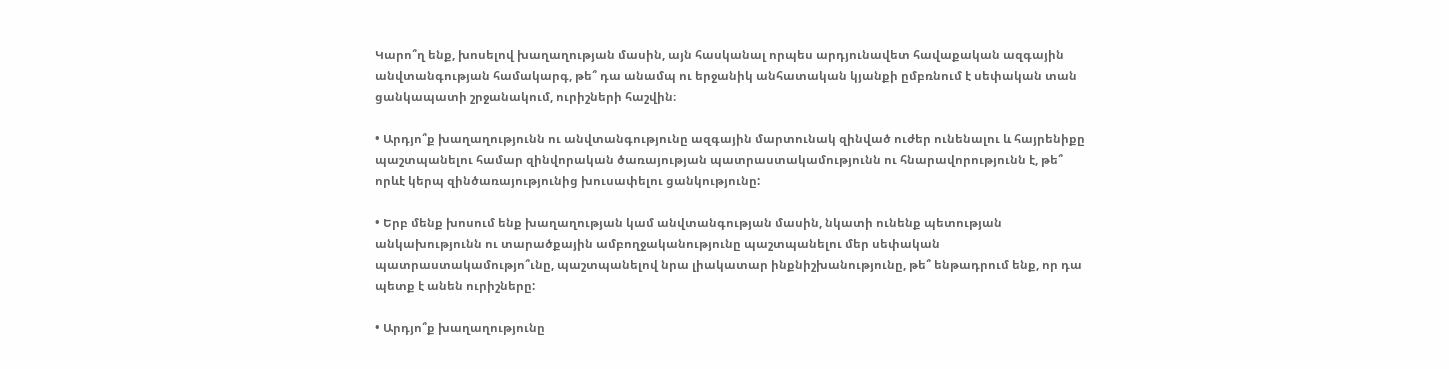Կարո՞ղ ենք, խոսելով խաղաղության մասին, այն հասկանալ որպես արդյունավետ հավաքական ազգային անվտանգության համակարգ, թե՞ դա անամպ ու երջանիկ անհատական կյանքի ըմբռնում է սեփական տան ցանկապատի շրջանակում, ուրիշների հաշվին։

• Արդյո՞ք խաղաղությունն ու անվտանգությունը ազգային մարտունակ զինված ուժեր ունենալու և հայրենիքը պաշտպանելու համար զինվորական ծառայության պատրաստակամությունն ու հնարավորությունն է, թե՞ որևէ կերպ զինծառայությունից խուսափելու ցանկությունը:

• Երբ մենք խոսում ենք խաղաղության կամ անվտանգության մասին, նկատի ունենք պետության անկախությունն ու տարածքային ամբողջականությունը պաշտպանելու մեր սեփական պատրաստակամությո՞ւնը, պաշտպանելով նրա լիակատար ինքնիշխանությունը, թե՞ ենթադրում ենք, որ դա պետք է անեն ուրիշները:

• Արդյո՞ք խաղաղությունը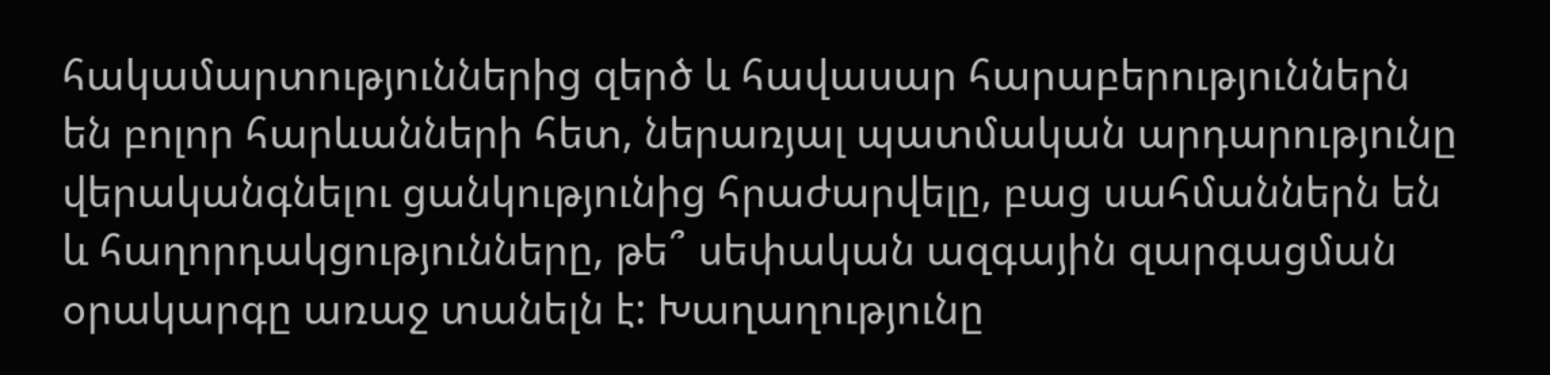հակամարտություններից զերծ և հավասար հարաբերություններն են բոլոր հարևանների հետ, ներառյալ պատմական արդարությունը վերականգնելու ցանկությունից հրաժարվելը, բաց սահմաններն են և հաղորդակցությունները, թե՞ սեփական ազգային զարգացման օրակարգը առաջ տանելն է: Խաղաղությունը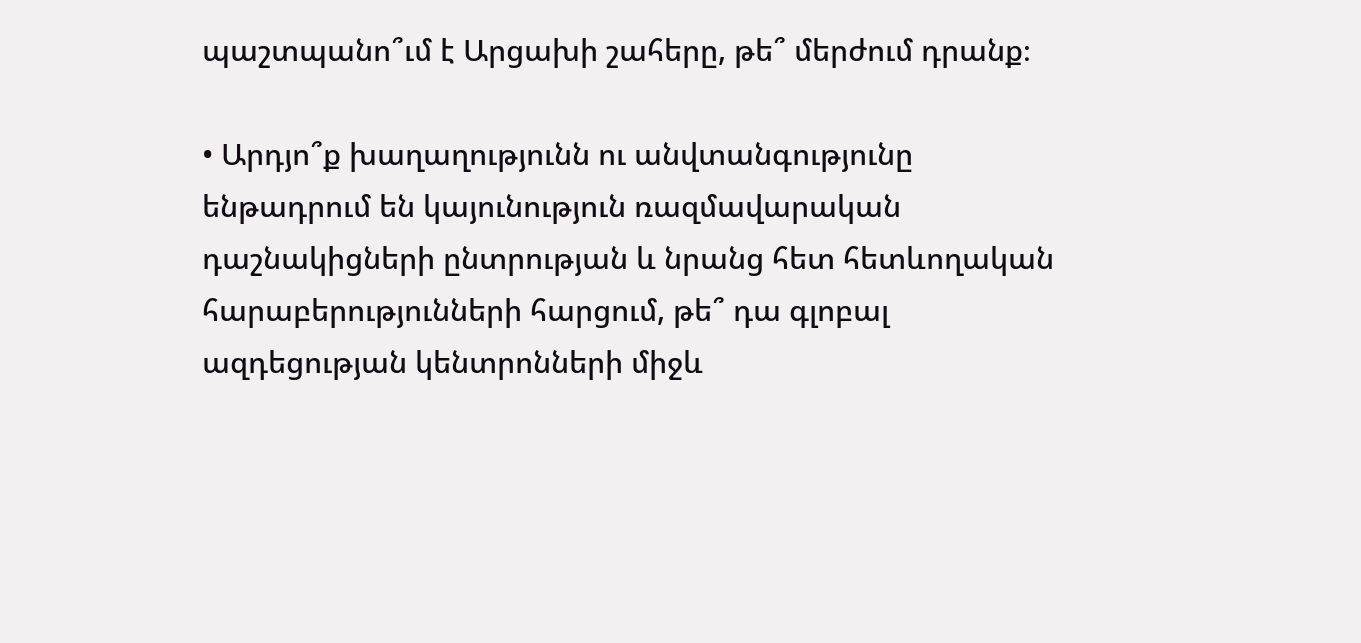պաշտպանո՞ւմ է Արցախի շահերը, թե՞ մերժում դրանք։

• Արդյո՞ք խաղաղությունն ու անվտանգությունը ենթադրում են կայունություն ռազմավարական դաշնակիցների ընտրության և նրանց հետ հետևողական հարաբերությունների հարցում, թե՞ դա գլոբալ ազդեցության կենտրոնների միջև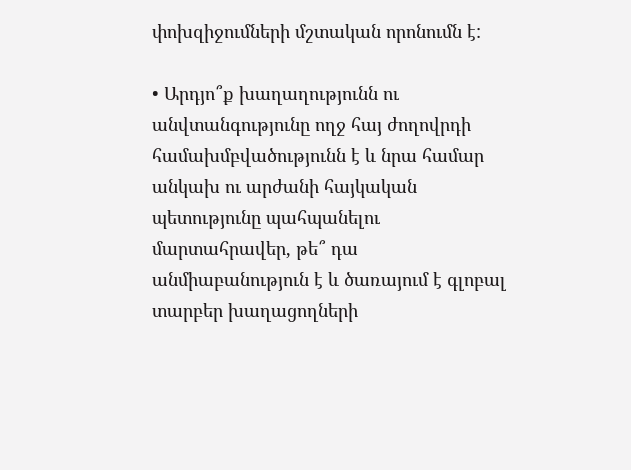փոխզիջումների մշտական որոնումն է:

• Արդյո՞ք խաղաղությունն ու անվտանգությունը ողջ հայ ժողովրդի համախմբվածությունն է և նրա համար անկախ ու արժանի հայկական պետությունը պահպանելու մարտահրավեր, թե՞ դա անմիաբանություն է և ծառայում է գլոբալ տարբեր խաղացողների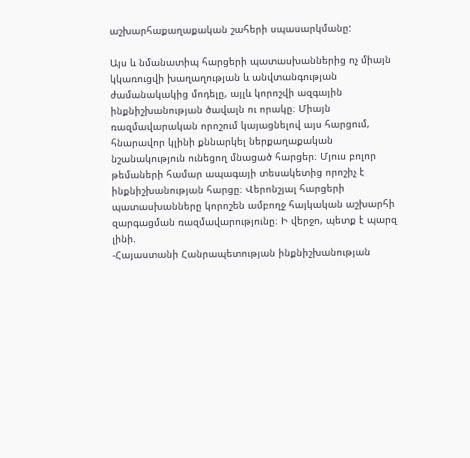աշխարհաքաղաքական շահերի սպասարկմանը:

Այս և նմանատիպ հարցերի պատասխաններից ոչ միայն կկառուցվի խաղաղության և անվտանգության ժամանակակից մոդելը, այլև կորոշվի ազգային ինքնիշխանության ծավալն ու որակը։ Միայն ռազմավարական որոշում կայացնելով այս հարցում, հնարավոր կլինի քննարկել ներքաղաքական նշանակություն ունեցող մնացած հարցեր։ Մյուս բոլոր թեմաների համար ապագայի տեսակետից որոշիչ է ինքնիշխանության հարցը։ Վերոնշյալ հարցերի պատասխանները կորոշեն ամբողջ հայկական աշխարհի զարգացման ռազմավարությունը։ Ի վերջո, պետք է պարզ լինի.
-Հայաստանի Հանրապետության ինքնիշխանության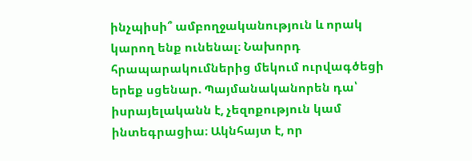ինչպիսի՞ ամբողջականություն և որակ կարող ենք ունենալ։ Նախորդ հրապարակումներից մեկում ուրվագծեցի երեք սցենար. Պայմանականորեն դա՝ իսրայելականն է, չեզոքություն կամ ինտեգրացիա։ Ակնհայտ է, որ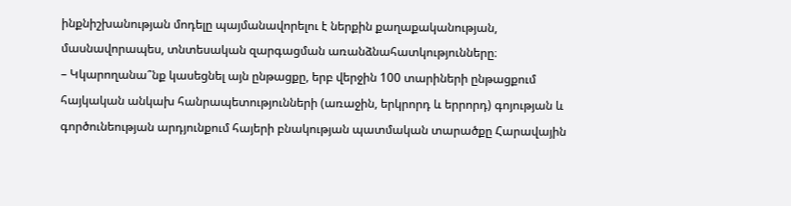ինքնիշխանության մոդելը պայմանավորելու է ներքին քաղաքականության, մասնավորապես, տնտեսական զարգացման առանձնահատկությունները։
– Կկարողանա՞նք կասեցնել այն ընթացքը, երբ վերջին 100 տարիների ընթացքում հայկական անկախ հանրապետությունների (առաջին, երկրորդ և երրորդ) գոյության և գործունեության արդյունքում հայերի բնակության պատմական տարածքը Հարավային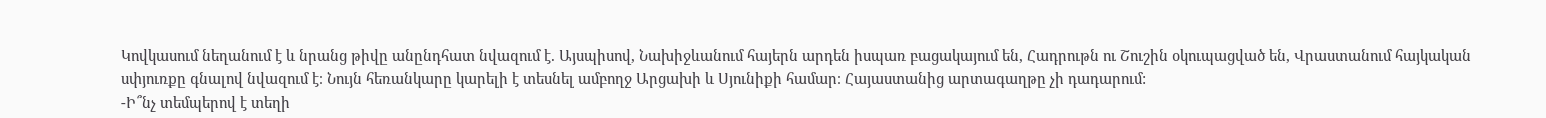Կովկասում նեղանում է և նրանց թիվը անընդհատ նվազում է. Այսպիսով, Նախիջևանում հայերն արդեն իսպառ բացակայում են, Հադրութն ու Շուշին օկուպացված են, Վրաստանում հայկական սփյուռքը գնալով նվազում է։ Նույն հեռանկարը կարելի է տեսնել ամբողջ Արցախի և Սյունիքի համար։ Հայաստանից արտագաղթը չի դադարում:
-Ի՞նչ տեմպերով է տեղի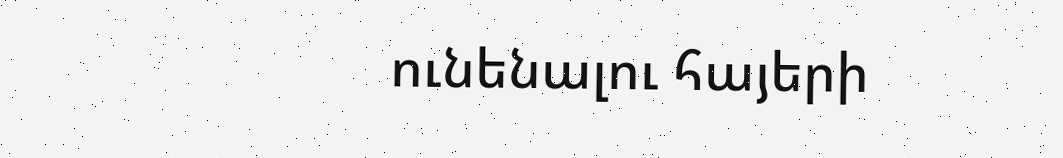ունենալու հայերի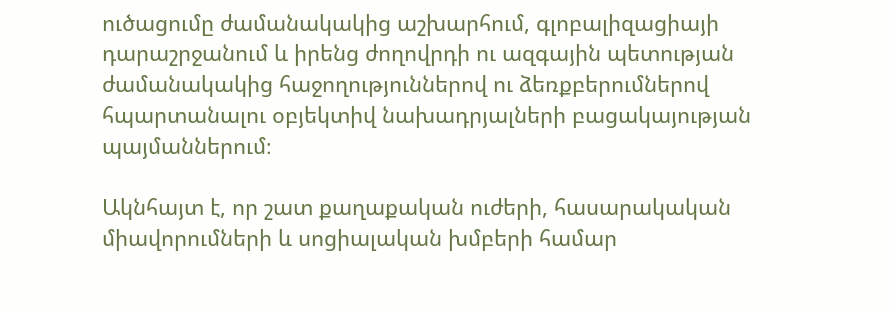ուծացումը ժամանակակից աշխարհում, գլոբալիզացիայի դարաշրջանում և իրենց ժողովրդի ու ազգային պետության ժամանակակից հաջողություններով ու ձեռքբերումներով հպարտանալու օբյեկտիվ նախադրյալների բացակայության պայմաններում։

Ակնհայտ է, որ շատ քաղաքական ուժերի, հասարակական միավորումների և սոցիալական խմբերի համար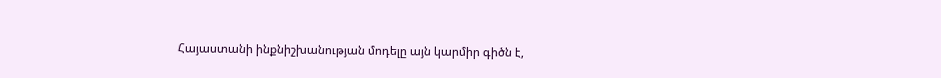Հայաստանի ինքնիշխանության մոդելը այն կարմիր գիծն է,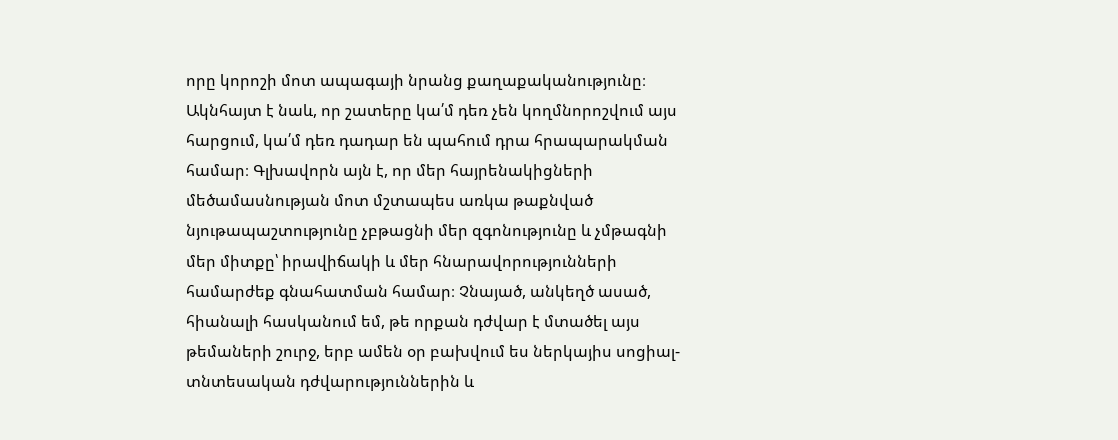որը կորոշի մոտ ապագայի նրանց քաղաքականությունը։ Ակնհայտ է նաև, որ շատերը կա՛մ դեռ չեն կողմնորոշվում այս հարցում, կա՛մ դեռ դադար են պահում դրա հրապարակման համար։ Գլխավորն այն է, որ մեր հայրենակիցների մեծամասնության մոտ մշտապես առկա թաքնված նյութապաշտությունը չբթացնի մեր զգոնությունը և չմթագնի մեր միտքը՝ իրավիճակի և մեր հնարավորությունների համարժեք գնահատման համար։ Չնայած, անկեղծ ասած, հիանալի հասկանում եմ, թե որքան դժվար է մտածել այս թեմաների շուրջ, երբ ամեն օր բախվում ես ներկայիս սոցիալ-տնտեսական դժվարություններին և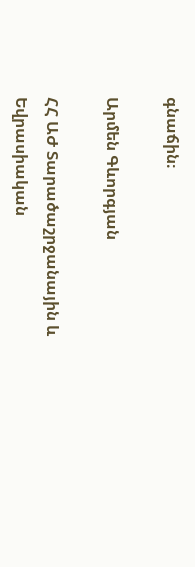գնաճին։

Արմեն Գևորգյան

ՀՀ ԱԺ Տարածաշրջանային և Եվրասիական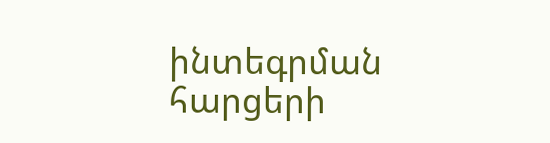ինտեգրման հարցերի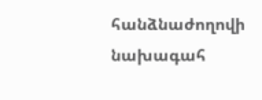հանձնաժողովի նախագահ